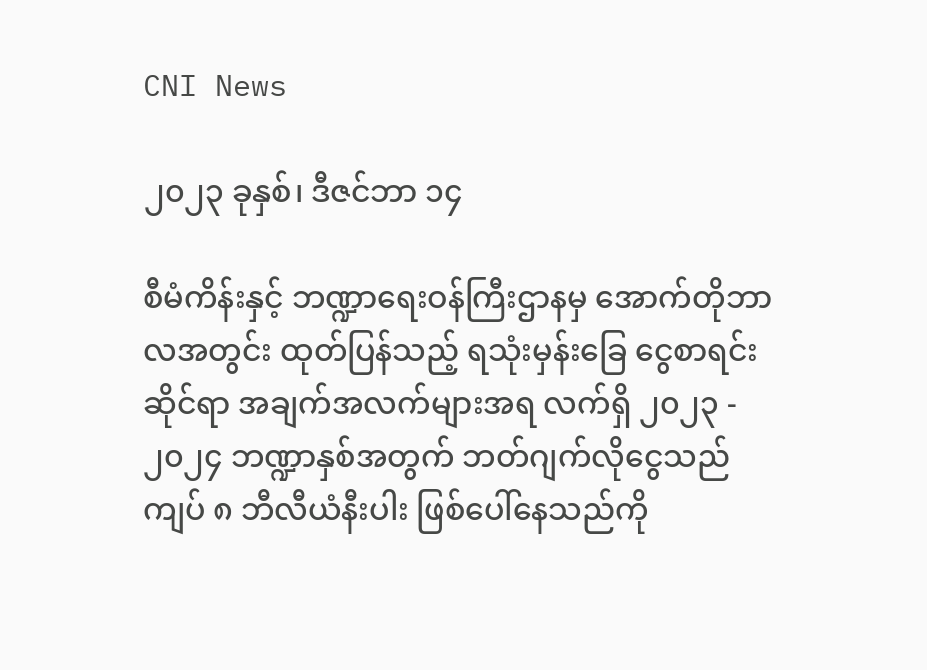CNI News

၂၀၂၃ ခုနှစ်၊ ဒီဇင်ဘာ ၁၄

စီမံကိန်းနှင့် ဘဏ္ဍာရေးဝန်ကြီးဌာနမှ အောက်တိုဘာလအတွင်း ထုတ်ပြန်သည့် ရသုံးမှန်းခြေ ငွေစာရင်းဆိုင်ရာ အချက်အလက်များအရ လက်ရှိ ၂၀၂၃ - ၂၀၂၄ ဘဏ္ဍာနှစ်အတွက် ဘတ်ဂျက်လိုငွေသည် ကျပ် ၈ ဘီလီယံနီးပါး ဖြစ်ပေါ်နေသည်ကို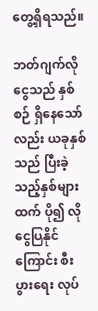တွေ့ရှိရသည်။

ဘတ်ဂျက်လိုငွေသည် နှစ်စဉ် ရှိနေသော်လည်း ယခုနှစ်သည် ပြီးခဲ့သည့်နှစ်များထက် ပို၍ လိုငွေပြနိုင်ကြောင်း စီးပွားရေး လုပ်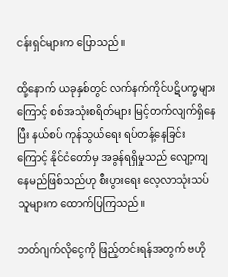ငန်းရှင်များက ပြောသည်။

ထို့နောက် ယခုနှစ်တွင် လက်နက်ကိုင်ပဋိပက္ခများကြောင့် စစ်အသုံးစရိတ်များ မြင့်တက်လျက်ရှိနေပြီး နယ်စပ် ကုန်သွယ်ရေး ရပ်တန့်နေခြင်းကြောင့် နိုင်ငံတော်မှ အခွန်ရရှိမှုသည် လျော့ကျနေမည်ဖြစ်သည်ဟု စီးပွားရေး လေ့လာသုံးသပ်သူများက ထောက်ပြကြသည်။

ဘတ်ဂျက်လိုငွေကို ဖြည့်တင်းရန်အတွက် ဗဟို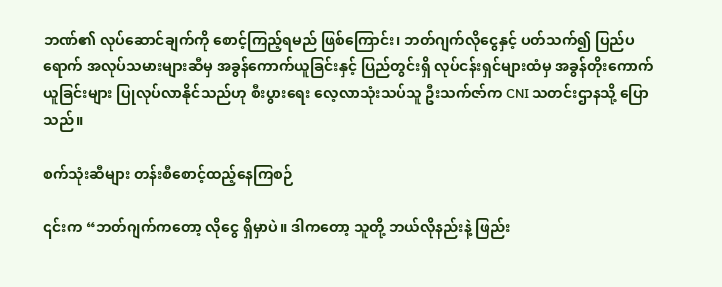ဘဏ်၏ လုပ်ဆောင်ချက်ကို စောင့်ကြည့်ရမည် ဖြစ်ကြောင်း၊ ဘတ်ဂျက်လိုငွေနှင့် ပတ်သက်၍ ပြည်ပရောက် အလုပ်သမားများဆီမှ အခွန်ကောက်ယူခြင်းနှင့် ပြည်တွင်းရှိ လုပ်ငန်းရှင်များထံမှ အခွန်တိုးကောက်ယူခြင်းများ ပြုလုပ်လာနိုင်သည်ဟု စီးပွားရေး လေ့လာသုံးသပ်သူ ဦးသက်ဇာ်က CNI သတင်းဌာနသို့ ပြောသည်။

စက်သုံးဆီများ တန်းစီစောင့်ထည့်နေကြစဉ်

၎င်းက “ဘတ်ဂျက်ကတော့ လိုငွေ ရှိမှာပဲ။ ဒါကတော့ သူတို့ ဘယ်လိုနည်းနဲ့ ဖြည်း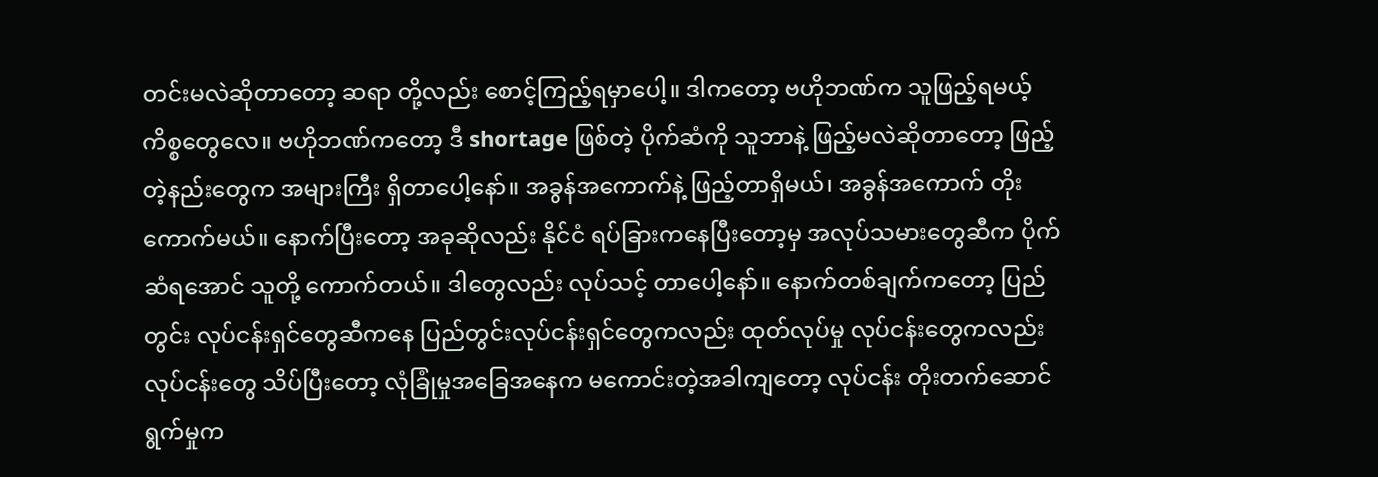တင်းမလဲဆိုတာတော့ ဆရာ တို့လည်း စောင့်ကြည့်ရမှာပေါ့။ ဒါကတော့ ဗဟိုဘဏ်က သူဖြည့်ရမယ့် ကိစ္စတွေလေ။ ဗဟိုဘဏ်ကတော့ ဒီ shortage ဖြစ်တဲ့ ပိုက်ဆံကို သူဘာနဲ့ ဖြည့်မလဲဆိုတာတော့ ဖြည့်တဲ့နည်းတွေက အများကြီး ရှိတာပေါ့နော်။ အခွန်အကောက်နဲ့ ဖြည့်တာရှိမယ်၊ အခွန်အကောက် တိုးကောက်မယ်။ နောက်ပြီးတော့ အခုဆိုလည်း နိုင်ငံ ရပ်ခြားကနေပြီးတော့မှ အလုပ်သမားတွေဆီက ပိုက်ဆံရအောင် သူတို့ ကောက်တယ်။ ဒါတွေလည်း လုပ်သင့် တာပေါ့နော်။ နောက်တစ်ချက်ကတော့ ပြည်တွင်း လုပ်ငန်းရှင်တွေဆီကနေ ပြည်တွင်းလုပ်ငန်းရှင်တွေကလည်း ထုတ်လုပ်မှု လုပ်ငန်းတွေကလည်း လုပ်ငန်းတွေ သိပ်ပြီးတော့ လုံခြုံမှုအခြေအနေက မကောင်းတဲ့အခါကျတော့ လုပ်ငန်း တိုးတက်ဆောင်ရွက်မှုက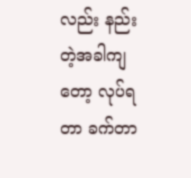လည်း နည်းတဲ့အခါကျတော့ လုပ်ရတာ ခက်တာ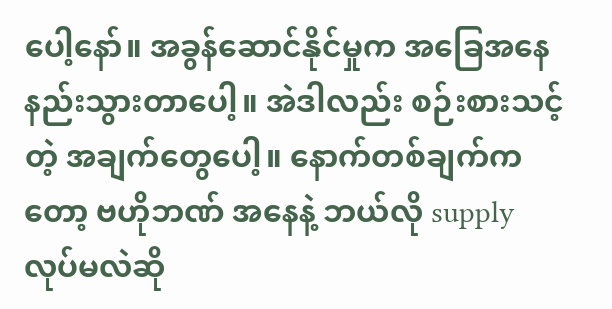ပေါ့နော်။ အခွန်ဆောင်နိုင်မှုက အခြေအနေ နည်းသွားတာပေါ့။ အဲဒါလည်း စဉ်းစားသင့်တဲ့ အချက်တွေပေါ့။ နောက်တစ်ချက်ကတော့ ဗဟိုဘဏ် အနေနဲ့ ဘယ်လို supply လုပ်မလဲဆို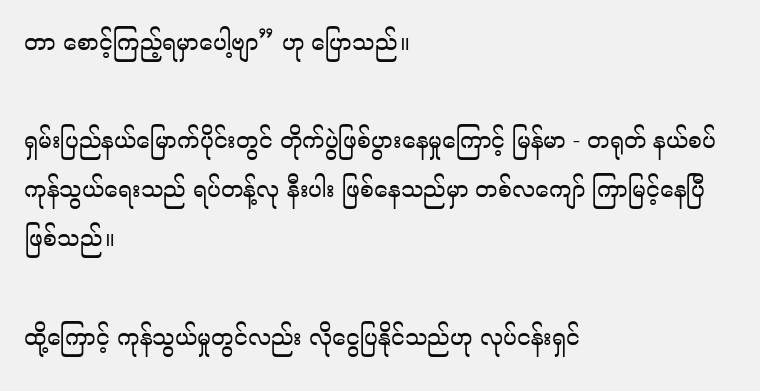တာ စောင့်ကြည့်ရမှာပေါ့ဗျာ” ဟု ပြောသည်။

ရှမ်းပြည်နယ်မြောက်ပိုင်းတွင် တိုက်ပွဲဖြစ်ပွားနေမှုကြောင့် မြန်မာ - တရုတ် နယ်စပ်ကုန်သွယ်ရေးသည် ရပ်တန့်လု နီးပါး ဖြစ်နေသည်မှာ တစ်လကျော် ကြာမြင့်နေပြီ ဖြစ်သည်။

ထို့ကြောင့် ကုန်သွယ်မှုတွင်လည်း လိုငွေပြနိုင်သည်ဟု လုပ်ငန်းရှင်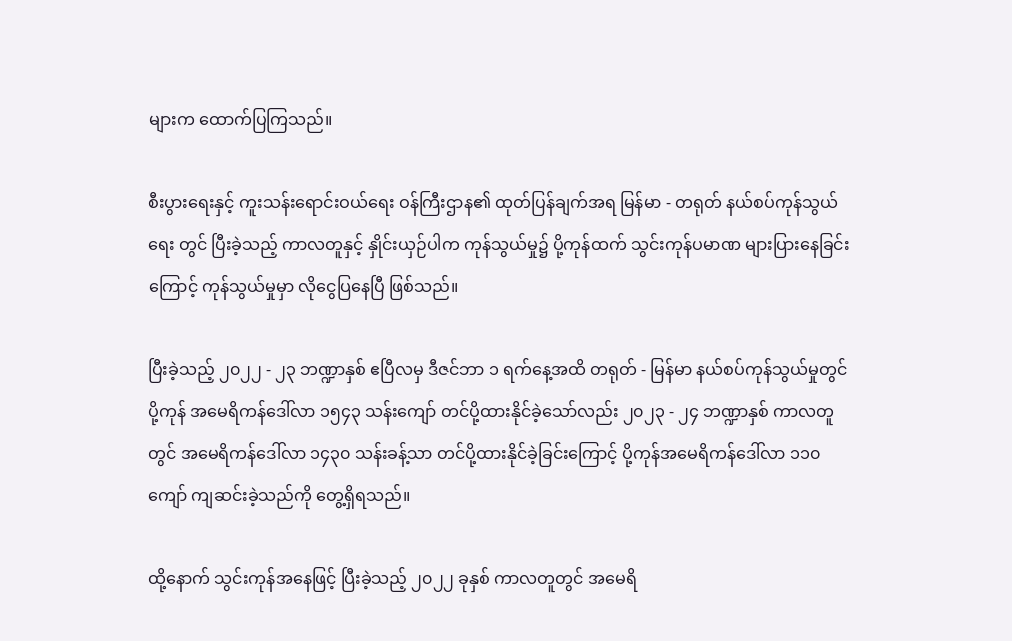များက ထောက်ပြကြသည်။

စီးပွားရေးနှင့် ကူးသန်းရောင်းဝယ်ရေး ဝန်ကြီးဌာန၏ ထုတ်ပြန်ချက်အရ မြန်မာ - တရုတ် နယ်စပ်ကုန်သွယ်ရေး တွင် ပြီးခဲ့သည့် ကာလတူနှင့် နှိုင်းယှဉ်ပါက ကုန်သွယ်မှု၌ ပို့ကုန်ထက် သွင်းကုန်ပမာဏ များပြားနေခြင်းကြောင့် ကုန်သွယ်မှုမှာ လိုငွေပြနေပြီ ဖြစ်သည်။

ပြီးခဲ့သည့် ၂၀၂၂ - ၂၃ ဘဏ္ဍာနှစ် ဧပြီလမှ ဒီဇင်ဘာ ၁ ရက်နေ့အထိ တရုတ် - မြန်မာ နယ်စပ်ကုန်သွယ်မှုတွင် ပို့ကုန် အမေရိကန်ဒေါ်လာ ၁၅၄၃ သန်းကျော် တင်ပို့ထားနိုင်ခဲ့သော်လည်း ၂၀၂၃ - ၂၄ ဘဏ္ဍာနှစ် ကာလတူတွင် အမေရိကန်ဒေါ်လာ ၁၄၃၀ သန်းခန့်သာ တင်ပို့ထားနိုင်ခဲ့ခြင်းကြောင့် ပို့ကုန်အမေရိကန်ဒေါ်လာ ၁၁၀ ကျော် ကျဆင်းခဲ့သည်ကို တွေ့ရှိရသည်။

ထို့နောက် သွင်းကုန်အနေဖြင့် ပြီးခဲ့သည့် ၂၀၂၂ ခုနှစ် ကာလတူတွင် အမေရိ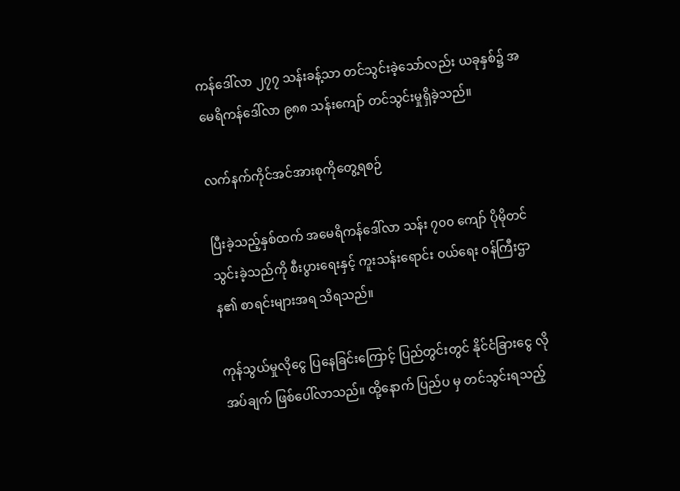ကန်ဒေါ်လာ ၂၇၇ သန်းခန့်သာ တင်သွင်းခဲ့သော်လည်း ယခုနှစ်၌ အမေရိကန်ဒေါ်လာ ၉၈၈ သန်းကျော် တင်သွင်းမှုရှိခဲ့သည်။

လက်နက်ကိုင်အင်အားစုကိုတွေ့ရစဉ်

ပြီးခဲ့သည့်နှစ်ထက် အမေရိကန်ဒေါ်လာ သန်း ၇၀၀ ကျော် ပိုမိုတင်သွင်းခဲ့သည်ကို စီးပွားရေးနှင့် ကူးသန်းရောင်း ဝယ်ရေး ဝန်ကြီးဌာန၏ စာရင်းများအရ သိရသည်။

ကုန်သွယ်မှုလိုငွေ ပြနေခြင်းကြောင့် ပြည်တွင်းတွင် နိုင်ငံခြားငွေ လိုအပ်ချက် ဖြစ်ပေါ်လာသည်။ ထို့နောက် ပြည်ပ မှ တင်သွင်းရသည့်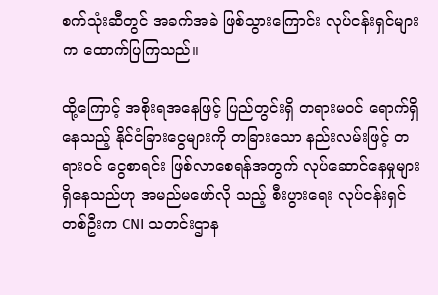စက်သုံးဆီတွင် အခက်အခဲ ဖြစ်သွားကြောင်း လုပ်ငန်းရှင်များက ထောက်ပြကြသည်။

ထို့ကြောင့် အစိုးရအနေဖြင့် ပြည်တွင်းရှိ တရားမဝင် ရောက်ရှိနေသည့် နိုင်ငံခြားငွေများကို တခြားသော နည်းလမ်းဖြင့် တရားဝင် ငွေစာရင်း ဖြစ်လာစေရန်အတွက် လုပ်ဆောင်နေမှုများ ရှိနေသည်ဟု အမည်မဖော်လို သည့် စီးပွားရေး လုပ်ငန်းရှင်တစ်ဦးက CNI သတင်းဌာန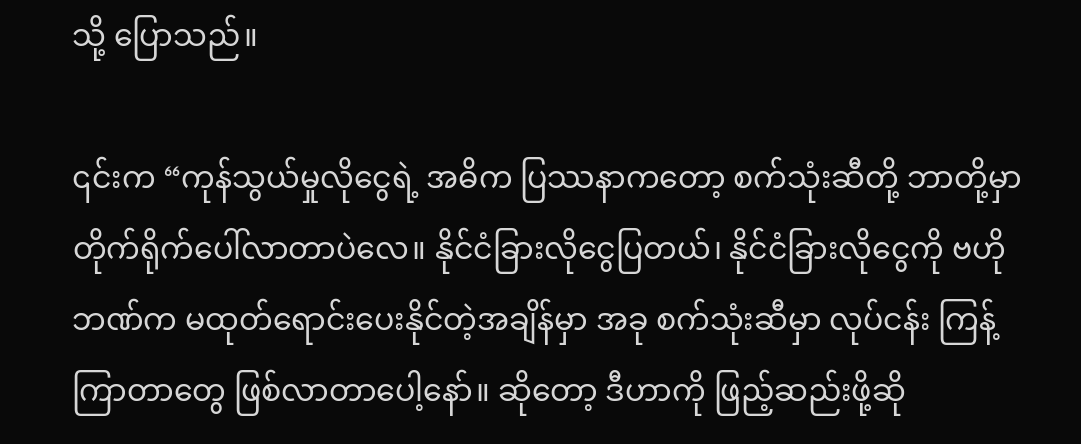သို့ ပြောသည်။

၎င်းက “ကုန်သွယ်မှုလိုငွေရဲ့ အဓိက ပြဿနာကတော့ စက်သုံးဆီတို့ ဘာတို့မှာ တိုက်ရိုက်ပေါ်လာတာပဲလေ။ နိုင်ငံခြားလိုငွေပြတယ်၊ နိုင်ငံခြားလိုငွေကို ဗဟိုဘဏ်က မထုတ်ရောင်းပေးနိုင်တဲ့အချိန်မှာ အခု စက်သုံးဆီမှာ လုပ်ငန်း ကြန့်ကြာတာတွေ ဖြစ်လာတာပေါ့နော်။ ဆိုတော့ ဒီဟာကို ဖြည့်ဆည်းဖို့ဆို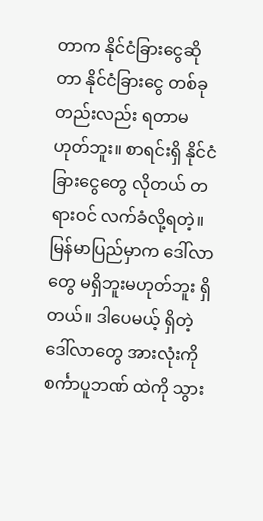တာက နိုင်ငံခြားငွေဆိုတာ နိုင်ငံခြားငွေ တစ်ခုတည်းလည်း ရတာမဟုတ်ဘူး။ စာရင်းရှိ နိုင်ငံခြားငွေတွေ လိုတယ် တရားဝင် လက်ခံလို့ရတဲ့။ မြန်မာပြည်မှာက ဒေါ်လာတွေ မရှိဘူးမဟုတ်ဘူး ရှိတယ်။ ဒါပေမယ့် ရှိတဲ့ဒေါ်လာတွေ အားလုံးကို စင်္ကာပူဘဏ် ထဲကို သွား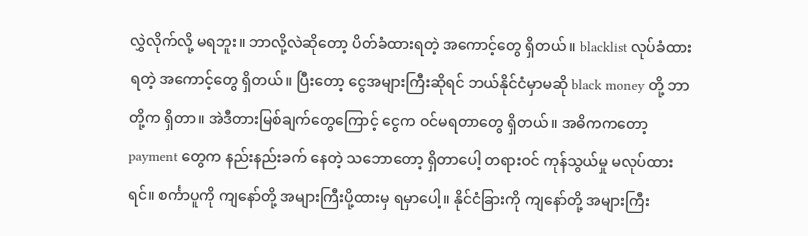လွှဲလိုက်လို့ မရဘူး။ ဘာလို့လဲဆိုတော့ ပိတ်ခံထားရတဲ့ အကောင့်တွေ ရှိတယ်။ blacklist လုပ်ခံထား ရတဲ့ အကောင့်တွေ ရှိတယ်။ ပြီးတော့ ငွေအများကြီးဆိုရင် ဘယ်နိုင်ငံမှာမဆို black money တို့ ဘာတို့က ရှိတာ။ အဲဒီတားမြစ်ချက်တွေကြောင့် ငွေက ဝင်မရတာတွေ ရှိတယ်။ အဓိကကတော့ payment တွေက နည်းနည်းခက် နေတဲ့ သဘောတော့ ရှိတာပေါ့ တရားဝင် ကုန်သွယ်မှု မလုပ်ထားရင်။ စင်္ကာပူကို ကျနော်တို့ အများကြီးပို့ထားမှ ရမှာပေါ့။ နိုင်ငံခြားကို ကျနော်တို့ အများကြီး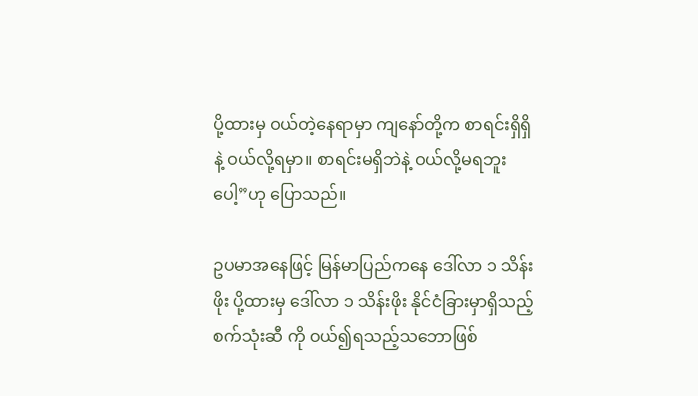ပို့ထားမှ ဝယ်တဲ့နေရာမှာ ကျနော်တို့က စာရင်းရှိရှိနဲ့ ဝယ်လို့ရမှာ။ စာရင်းမရှိဘဲနဲ့ ဝယ်လို့မရဘူးပေါ့”ဟု ပြောသည်။

ဥပမာအနေဖြင့် မြန်မာပြည်ကနေ ဒေါ်လာ ၁ သိန်းဖိုး ပို့ထားမှ ဒေါ်လာ ၁ သိန်းဖိုး နိုင်ငံခြားမှာရှိသည့် စက်သုံးဆီ ကို ဝယ်၍ရသည့်သဘောဖြစ်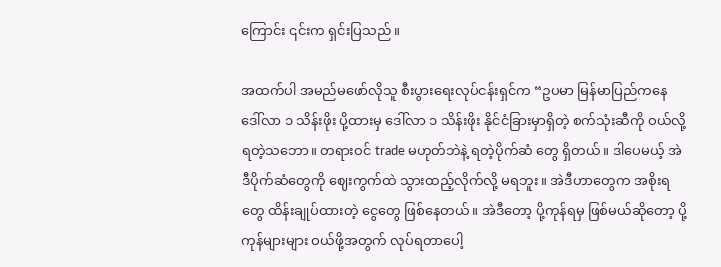ကြောင်း ၎င်းက ရှင်းပြသည်။

အထက်ပါ အမည်မဖော်လိုသူ စီးပွားရေးလုပ်ငန်းရှင်က “ဥပမာ မြန်မာပြည်ကနေ ဒေါ်လာ ၁ သိန်းဖိုး ပို့ထားမှ ဒေါ်လာ ၁ သိန်းဖိုး နိုင်ငံခြားမှာရှိတဲ့ စက်သုံးဆီကို ဝယ်လို့ရတဲ့သဘော။ တရားဝင် trade မဟုတ်ဘဲနဲ့ ရတဲ့ပိုက်ဆံ တွေ ရှိတယ်။ ဒါပေမယ့် အဲဒီပိုက်ဆံတွေကို ဈေးကွက်ထဲ သွားထည့်လိုက်လို့ မရဘူး။ အဲဒီဟာတွေက အစိုးရတွေ ထိန်းချုပ်ထားတဲ့ ငွေတွေ ဖြစ်နေတယ်။ အဲဒီတော့ ပို့ကုန်ရမှ ဖြစ်မယ်ဆိုတော့ ပို့ကုန်များများ ဝယ်ဖို့အတွက် လုပ်ရတာပေါ့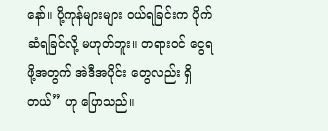နော်။ ပို့ကုန်များများ ဝယ်ရခြင်းက ပိုက်ဆံရခြင်လို့ မဟုတ်ဘူး။ တရားဝင် ငွေရဖို့အတွက် အဲဒီအပိုင်း တွေလည်း ရှိတယ်” ဟု ပြောသည်။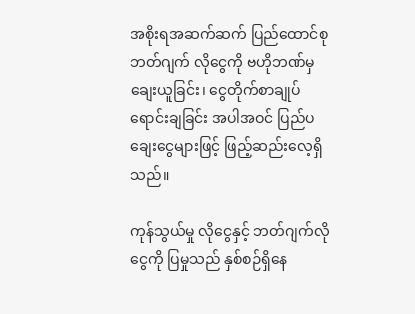အစိုးရအဆက်ဆက် ပြည်ထောင်စုဘတ်ဂျက် လိုငွေကို ဗဟိုဘဏ်မှ ချေးယူခြင်း၊ ငွေတိုက်စာချုပ် ရောင်းချခြင်း အပါအဝင် ပြည်ပချေးငွေများဖြင့် ဖြည့်ဆည်းလေ့ရှိသည်။

ကုန်သွယ်မှု လိုငွေနှင့် ဘတ်ဂျက်လိုငွေကို ပြမှုသည် နှစ်စဉ်ရှိနေ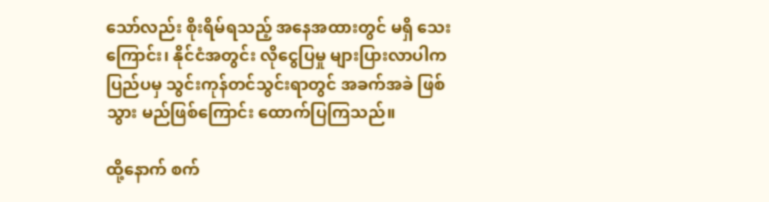သော်လည်း စိုးရိမ်ရသည့် အနေအထားတွင် မရှိ သေးကြောင်း၊ နိုင်ငံအတွင်း လိုငွေပြမှု များပြားလာပါက ပြည်ပမှ သွင်းကုန်တင်သွင်းရာတွင် အခက်အခဲ ဖြစ်သွား မည်ဖြစ်ကြောင်း ထောက်ပြကြသည်။

ထို့နောက် စက်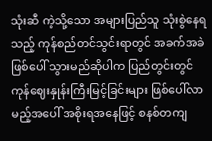သုံးဆီ ကဲ့သို့သော အများပြည်သူ သုံးစွဲနေရသည့် ကုန်စည်တင်သွင်းရာတွင် အခက်အခဲ ဖြစ်ပေါ် သွားမည်ဆိုပါက ပြည်တွင်းတွင် ကုန်ဈေးနှုန်းကြီးမြင့်ခြင်းများ ဖြစ်ပေါ်လာမည့်အပေါ် အစိုးရအနေဖြင့် စနစ်တကျ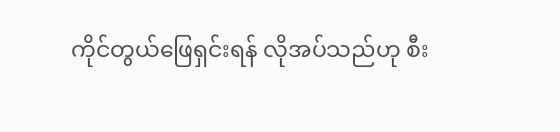ကိုင်တွယ်ဖြေရှင်းရန် လိုအပ်သည်ဟု စီး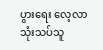ပွားရေး လေ့လာသုံးသပ်သူ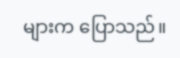များက ပြောသည်။